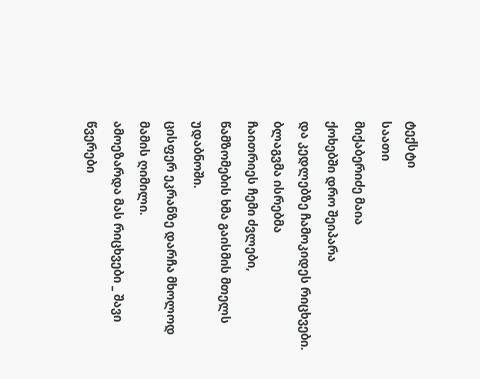ტექსტი
საათი
მიქაბერიძე მაია
ქოხებში დრო შეიპარა
და კედლებზე ჩამოკიდეს რიცხვები.
ბლაგვმა ისრებმა
ჩაითრიეს ჩემი ძვლები,
წამზომების ხმა გაისმის მთელს უდაბნოში.
ცისფერ ეკრანზე დარჩა მხოლოდ მამის ღიმილი.
ამოეზარდა მას რიცხვები _ შავი წვერები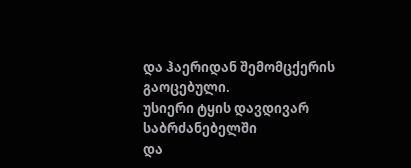და ჰაერიდან შემომცქერის გაოცებული.
უსიერი ტყის დავდივარ საბრძანებელში
და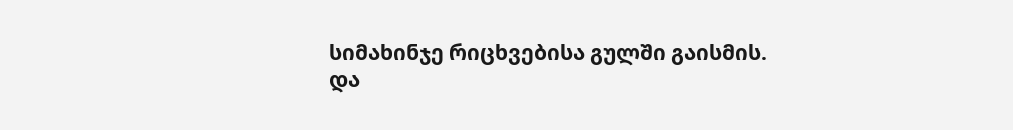სიმახინჯე რიცხვებისა გულში გაისმის.
და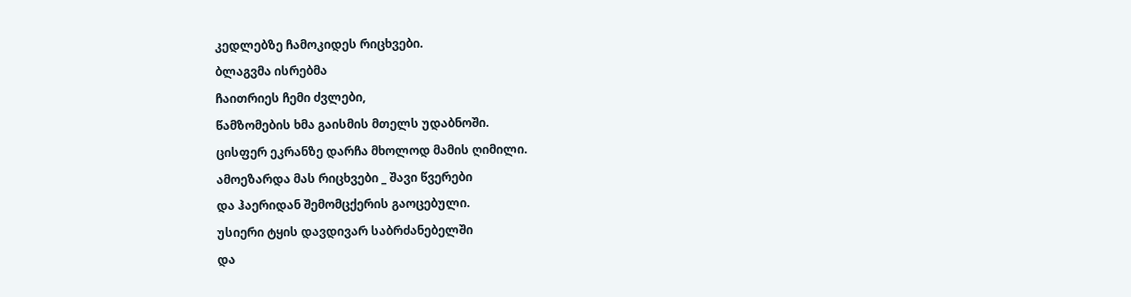კედლებზე ჩამოკიდეს რიცხვები.
ბლაგვმა ისრებმა
ჩაითრიეს ჩემი ძვლები,
წამზომების ხმა გაისმის მთელს უდაბნოში.
ცისფერ ეკრანზე დარჩა მხოლოდ მამის ღიმილი.
ამოეზარდა მას რიცხვები _ შავი წვერები
და ჰაერიდან შემომცქერის გაოცებული.
უსიერი ტყის დავდივარ საბრძანებელში
და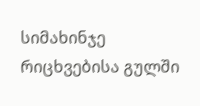სიმახინჯე რიცხვებისა გულში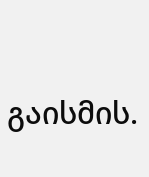გაისმის.